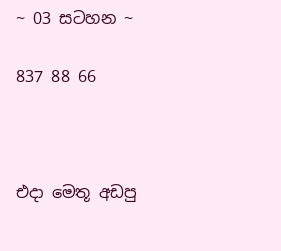~ 03 සටහන ~

837 88 66



එදා මෙතූ අඩපු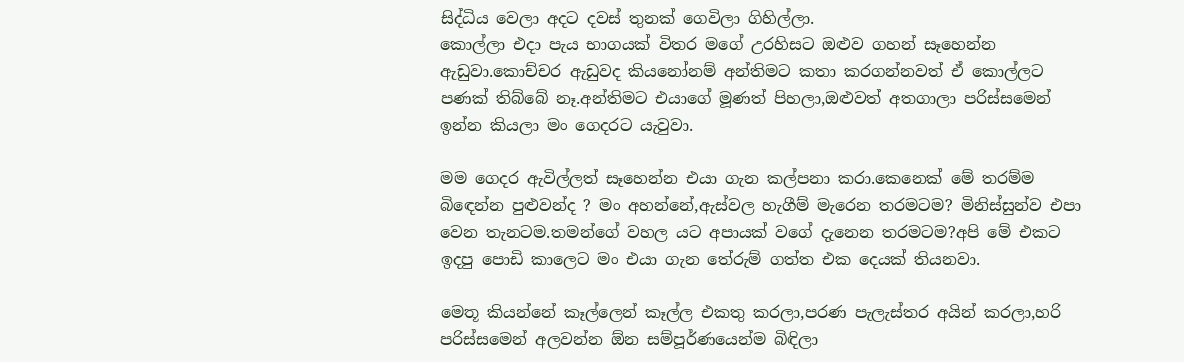සිද්ධිය වෙලා අදට දවස් තුනක් ගෙවිලා ගිහිල්ලා.
කොල්ලා එදා පැය භාගයක් විතර මගේ උරහිසට ඔළුව ගහන් සෑහෙන්න ඇඩුවා.කොච්චර ඇඩුවද කියනෝනම් අන්තිමට කතා කරගන්නවත් ඒ කොල්ලට පණක් තිබ්බේ නෑ.අන්තිමට එයාගේ මූණත් පිහලා,ඔළුවත් අතගාලා පරිස්සමෙන් ඉන්න කියලා මං ගෙදරට යැවුවා.

මම ගෙදර ඇවිල්ලත් සෑහෙන්න එයා ගැන කල්පනා කරා.කෙනෙක් මේ තරම්ම බිඳෙන්න පුළුවන්ද ? මං අහන්නේ,ඇස්වල හැගීම් මැරෙන තරමටම? මිනිස්සුන්ව එපා වෙන තැනටම.තමන්ගේ වහල යට අපායක් වගේ දැනෙන තරමටම?අපි මේ එකට ඉදපු පොඩි කාලෙට මං එයා ගැන තේරුම් ගත්ත එක දෙයක් තියනවා.

මෙතූ කියන්නේ කෑල්ලෙන් කෑල්ල එකතු කරලා,පරණ පැලැස්තර අයින් කරලා,හරි පරිස්සමෙන් අලවන්න ඕන සම්පූර්ණයෙන්ම බිඳිලා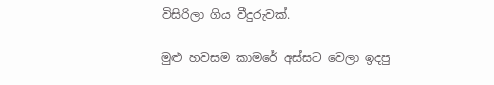විසිරිලා ගිය වීදුරුවක්.

මුළු හවසම කාමරේ අස්සට වෙලා ඉදපු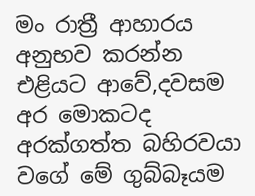මං රාත්‍රී ආහාරය අනුභව කරන්න එළියට ආවේ,දවසම අර මොකටද අරක්ගත්ත බහිරවයා වගේ මේ ගුබ්බෑයම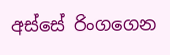අස්සේ රිංගගෙන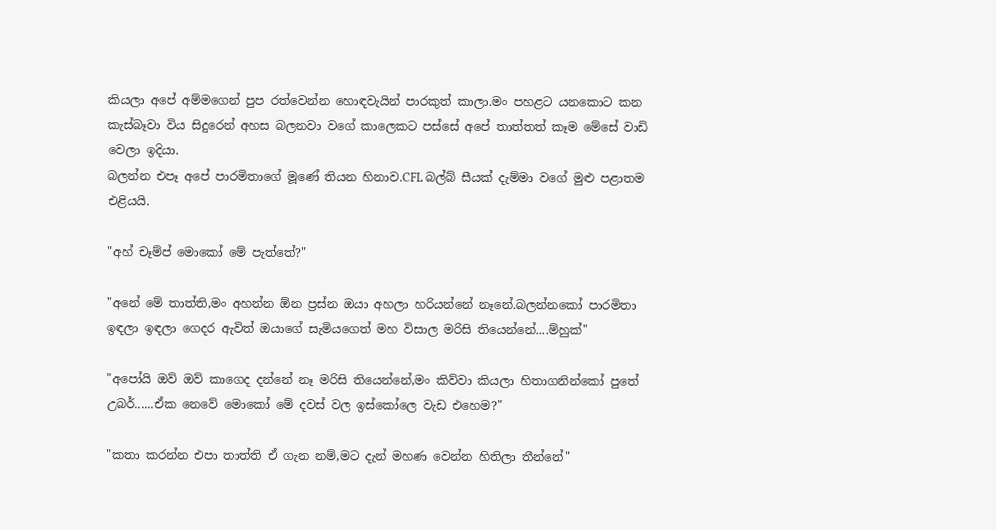කියලා අපේ අම්මගෙන් පුප රත්වෙන්න හොඳවැයින් පාරකුත් කාලා.මං පහළට යනකොට කන කැස්බෑවා විය සිදුරෙන් අහස බලනවා වගේ කාලෙකට පස්සේ අපේ තාත්තත් කෑම මේසේ වාඩි වෙලා ඉදියා.
බලන්න එපෑ අපේ පාරමිතාගේ මූණේ තියන හිනාව.CFL බල්බ් සීයක් දැම්මා වගේ මුළු පළාතම එළියයි.

"අහ් චෑම්ප් මොකෝ මේ පැත්තේ?"

"අනේ මේ තාත්ති,මං අහන්න ඕන ප්‍රස්න ඔයා අහලා හරියන්නේ නෑනේ.බලන්නකෝ පාරමිතා ඉඳලා ඉඳලා ගෙදර ඇවිත් ඔයාගේ සැමියගෙත් මහ විසාල මරිසි තියෙන්නේ....ම්හුක්"

"අපෝයි ඔව් ඔව් කාගෙද දන්නේ නෑ මරිසි තියෙන්නේ,මං කිව්වා කියලා හිතාගනින්කෝ පුතේ උබර්......ඒක නෙවේ මොකෝ මේ දවස් වල ඉස්කෝලෙ වැඩ එහෙම?"

"කතා කරන්න එපා තාත්ති ඒ ගැන නම්,මට දැන් මහණ වෙන්න හිතිලා තීන්නේ"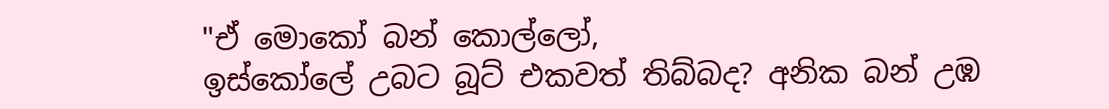"ඒ මොකෝ බන් කොල්ලෝ,
ඉස්කෝලේ උබට බූට් එකවත් තිබ්බද? අනික බන් උඹ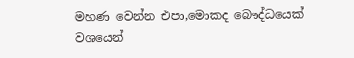මහණ වෙන්න එපා,මොකද බෞද්ධයෙක් වශයෙන්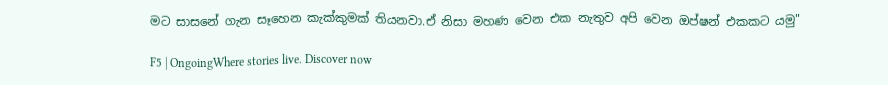මට සාසනේ ගැන සෑහෙන කැක්කුමක් තියනවා.ඒ නිසා මහණ වෙන එක නැතුව අපි වෙන ඔප්ෂන් එකකට යමු"

F5 | OngoingWhere stories live. Discover now